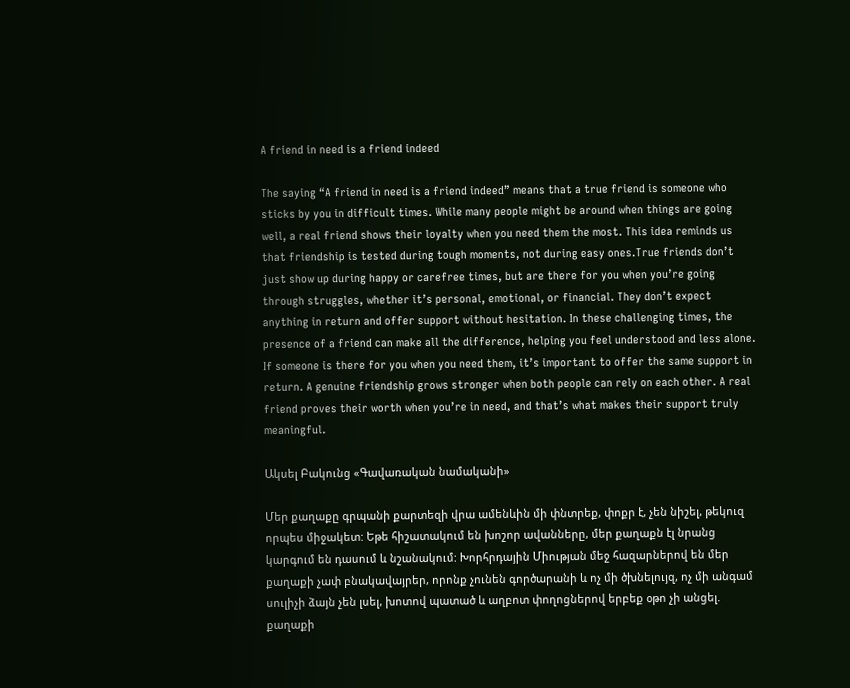A friend in need is a friend indeed

The saying “A friend in need is a friend indeed” means that a true friend is someone who sticks by you in difficult times. While many people might be around when things are going well, a real friend shows their loyalty when you need them the most. This idea reminds us that friendship is tested during tough moments, not during easy ones.True friends don’t just show up during happy or carefree times, but are there for you when you’re going through struggles, whether it’s personal, emotional, or financial. They don’t expect anything in return and offer support without hesitation. In these challenging times, the presence of a friend can make all the difference, helping you feel understood and less alone. If someone is there for you when you need them, it’s important to offer the same support in return. A genuine friendship grows stronger when both people can rely on each other. A real friend proves their worth when you’re in need, and that’s what makes their support truly meaningful.

Ակսել Բակունց «Գավառական նամականի»

Մեր քաղաքը գրպանի քարտեզի վրա ամենևին մի փնտրեք, փոքր է, չեն նիշել, թեկուզ որպես միջակետ: Եթե հիշատակում են խոշոր ավանները, մեր քաղաքն էլ նրանց կարգում են դասում և նշանակում: Խորհրդային Միության մեջ հազարներով են մեր քաղաքի չափ բնակավայրեր, որոնք չունեն գործարանի և ոչ մի ծխնելույզ, ոչ մի անգամ սուլիչի ձայն չեն լսել, խոտով պատած և աղբոտ փողոցներով երբեք օթո չի անցել. քաղաքի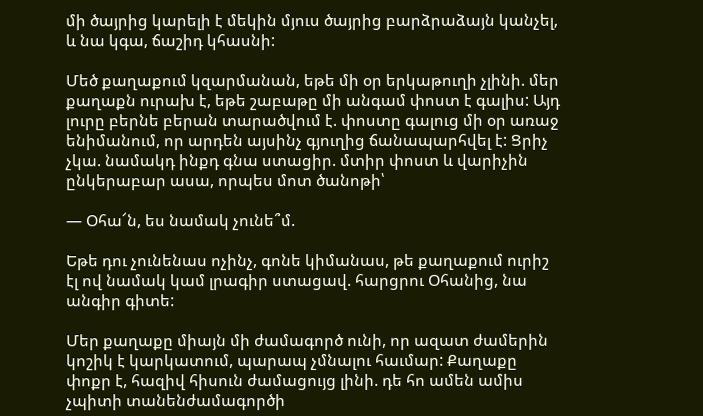մի ծայրից կարելի է մեկին մյուս ծայրից բարձրաձայն կանչել, և նա կգա, ճաշիդ կհասնի:

Մեծ քաղաքում կզարմանան, եթե մի օր երկաթուղի չլինի. մեր քաղաքն ուրախ է, եթե շաբաթը մի անգամ փոստ է գալիս: Այդ լուրը բերնե բերան տարածվում է. փոստը գալուց մի օր առաջ ենիմանում, որ արդեն այսինչ գյուղից ճանապարհվել է: Ցրիչ չկա. նամակդ ինքդ գնա ստացիր. մտիր փոստ և վարիչին ընկերաբար ասա, որպես մոտ ծանոթի՝

— Օհա՜ն, ես նամակ չունե՞մ.

Եթե դու չունենաս ոչինչ, գոնե կիմանաս, թե քաղաքում ուրիշ էլ ով նամակ կամ լրագիր ստացավ. հարցրու Օհանից, նա անգիր գիտե:

Մեր քաղաքը միայն մի ժամագործ ունի, որ ազատ ժամերին կոշիկ է կարկատում, պարապ չմնալու հաւմար: Քաղաքը փոքր է, հազիվ հիսուն ժամացույց լինի. դե հո ամեն ամիս չպիտի տանենժամագործի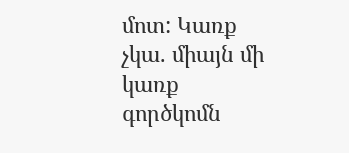մոտ: Կառք չկա. միայն մի կառք գործկոմն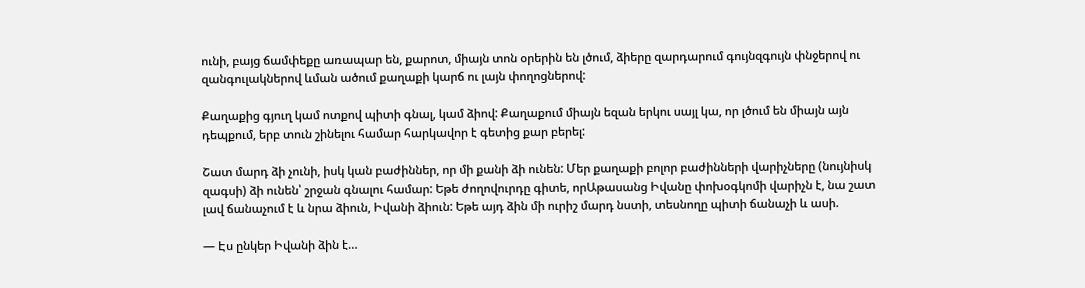ունի, բայց ճամփեքը առապար են, քարոտ, միայն տոն օրերին են լծում, ձիերը զարդարում գույնզգույն փնջերով ու զանգուլակներով ևման ածում քաղաքի կարճ ու լայն փողոցներով:

Քաղաքից գյուղ կամ ոտքով պիտի գնալ, կամ ձիով: Քաղաքում միայն եզան երկու սայլ կա, որ լծում են միայն այն դեպքում, երբ տուն շինելու համար հարկավոր է գետից քար բերել:

Շատ մարդ ձի չունի, իսկ կան բաժիններ, որ մի քանի ձի ունեն: Մեր քաղաքի բոլոր բաժինների վարիչները (նույնիսկ զագսի) ձի ունեն՝ շրջան գնալու համար: Եթե ժողովուրդը գիտե, որԱթասանց Իվանը փոխօգկոմի վարիչն է, նա շատ լավ ճանաչում է և նրա ձիուն, Իվանի ձիուն: Եթե այդ ձին մի ուրիշ մարդ նստի, տեսնողը պիտի ճանաչի և ասի.

— Էս ընկեր Իվանի ձին է…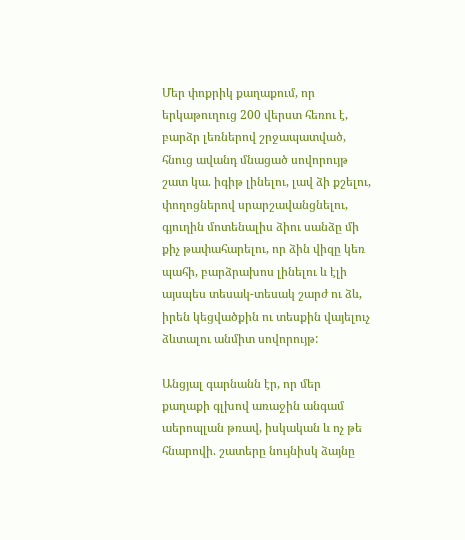Մեր փոքրիկ քաղաքում, որ երկաթուղուց 200 վերստ հեռու է, բարձր լեռներով շրջապատված, հնուց ավանդ մնացած սովորույթ շատ կա. իգիթ լինելու, լավ ձի քշելու, փողոցներով սրարշավանցնելու, գյուղին մոտենալիս ձիու սանձը մի քիչ թափահարելու, որ ձին վիզը կեռ պահի, բարձրախոս լինելու և էլի այսպես տեսակ-տեսակ շարժ ու ձև, իրեն կեցվածքին ու տեսքին վայելուչ ձևտալու անմիտ սովորույթ:

Անցյալ գարնանն էր, որ մեր քաղաքի գլխով առաջին անգամ աերոպլան թռավ, իսկական և ոչ թե հնարովի. շատերը նույնիսկ ձայնը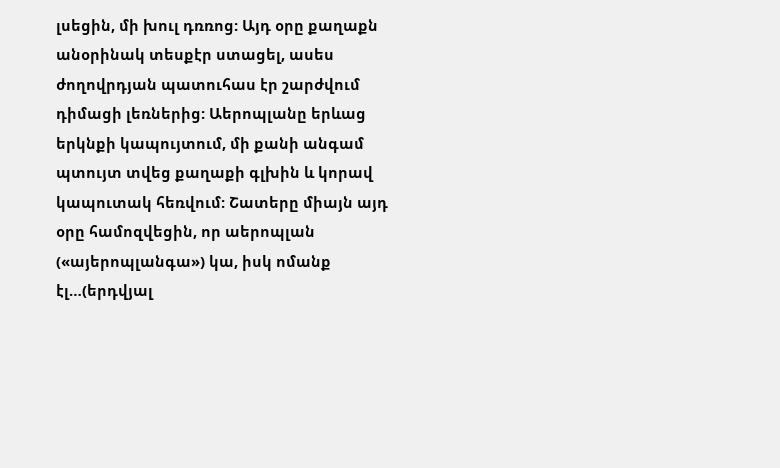լսեցին, մի խուլ դռռոց: Այդ օրը քաղաքն անօրինակ տեսքէր ստացել, ասես ժողովրդյան պատուհաս էր շարժվում դիմացի լեռներից: Աերոպլանը երևաց երկնքի կապույտում, մի քանի անգամ պտույտ տվեց քաղաքի գլխին և կորավ կապուտակ հեռվում: Շատերը միայն այդ օրը համոզվեցին, որ աերոպլան («այերոպլանգա») կա, իսկ ոմանք էլ…(երդվյալ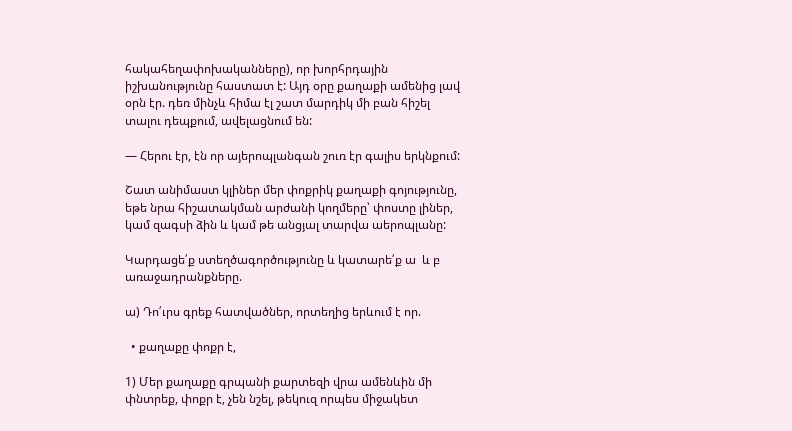հակահեղափոխականները), որ խորհրդային իշխանությունը հաստատ է: Այդ օրը քաղաքի ամենից լավ օրն էր. դեռ մինչև հիմա էլ շատ մարդիկ մի բան հիշել տալու դեպքում, ավելացնում են:

— Հերու էր, էն որ այերոպլանգան շուռ էր գալիս երկնքում:

Շատ անիմաստ կլիներ մեր փոքրիկ քաղաքի գոյությունը, եթե նրա հիշատակման արժանի կողմերը՝ փոստը լիներ, կամ զագսի ձին և կամ թե անցյալ տարվա աերոպլանը:

Կարդացե՛ք ստեղծագործությունը և կատարե՛ք ա  և բ  առաջադրանքները.

ա) Դո՛ւրս գրեք հատվածներ, որտեղից երևում է որ.

  • քաղաքը փոքր է,

1) Մեր քաղաքը գրպանի քարտեզի վրա ամենևին մի փնտրեք, փոքր է, չեն նշել, թեկուզ որպես միջակետ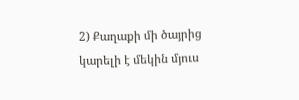2) Քաղաքի մի ծայրից կարելի է մեկին մյուս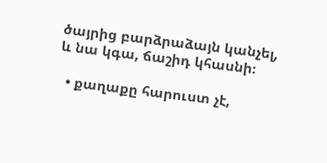ծայրից բարձրաձայն կանչել, և նա կգա, ճաշիդ կհասնի։

  • քաղաքը հարուստ չէ,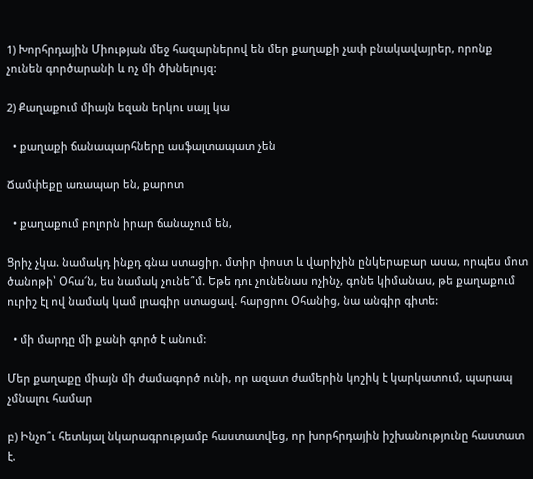1) Խորհրդային Միության մեջ հազարներով են մեր քաղաքի չափ բնակավայրեր, որոնք չունեն գործարանի և ոչ մի ծխնելույզ:

2) Քաղաքում միայն եզան երկու սայլ կա

  • քաղաքի ճանապարհները ասֆալտապատ չեն

Ճամփեքը առապար են, քարոտ

  • քաղաքում բոլորն իրար ճանաչում են,

Ցրիչ չկա. նամակդ ինքդ գնա ստացիր. մտիր փոստ և վարիչին ընկերաբար ասա, որպես մոտ ծանոթի՝ Օհա՜ն, ես նամակ չունե՞մ. Եթե դու չունենաս ոչինչ, գոնե կիմանաս, թե քաղաքում ուրիշ էլ ով նամակ կամ լրագիր ստացավ. հարցրու Օհանից, նա անգիր գիտե:

  • մի մարդը մի քանի գործ է անում:

Մեր քաղաքը միայն մի ժամագործ ունի, որ ազատ ժամերին կոշիկ է կարկատում, պարապ չմնալու համար

բ) Ինչո՞ւ հետևյալ նկարագրությամբ հաստատվեց, որ խորհրդային իշխանությունը հաստատ է.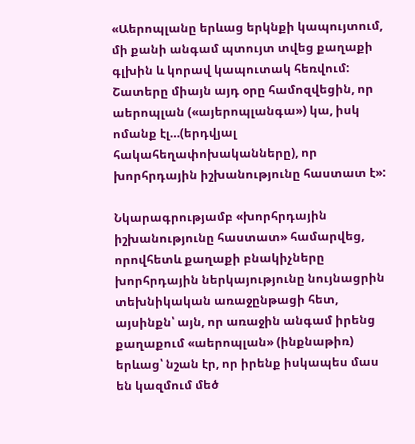«Աերոպլանը երևաց երկնքի կապույտում, մի քանի անգամ պտույտ տվեց քաղաքի գլխին և կորավ կապուտակ հեռվում: Շատերը միայն այդ օրը համոզվեցին, որ աերոպլան («այերոպլանգա») կա, իսկ ոմանք էլ…(երդվյալ հակահեղափոխականները), որ խորհրդային իշխանությունը հաստատ է»:

Նկարագրությամբ «խորհրդային իշխանությունը հաստատ» համարվեց, որովհետև քաղաքի բնակիչները խորհրդային ներկայությունը նույնացրին տեխնիկական առաջընթացի հետ, այսինքն՝ այն, որ առաջին անգամ իրենց քաղաքում «աերոպլան» (ինքնաթիռ) երևաց՝ նշան էր, որ իրենք իսկապես մաս են կազմում մեծ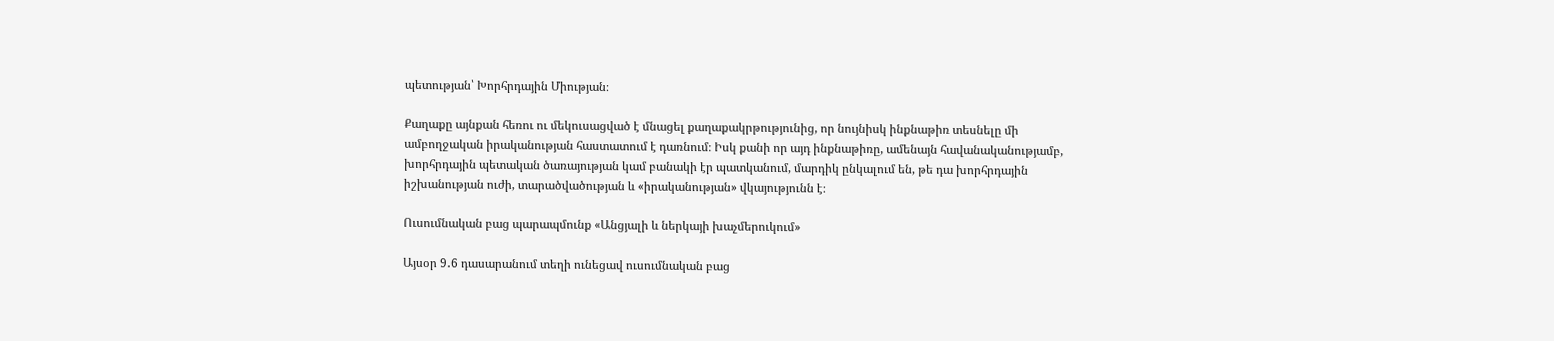պետության՝ Խորհրդային Միության։

Քաղաքը այնքան հեռու ու մեկուսացված է մնացել քաղաքակրթությունից, որ նույնիսկ ինքնաթիռ տեսնելը մի ամբողջական իրականության հաստատում է դառնում։ Իսկ քանի որ այդ ինքնաթիռը, ամենայն հավանականությամբ, խորհրդային պետական ծառայության կամ բանակի էր պատկանում, մարդիկ ընկալում են, թե դա խորհրդային իշխանության ուժի, տարածվածության և «իրականության» վկայությունն է։

Ուսումնական բաց պարապմունք «Անցյալի և ներկայի խաչմերուկում»

Այսօր 9․6 դասարանում տեղի ունեցավ ուսումնական բաց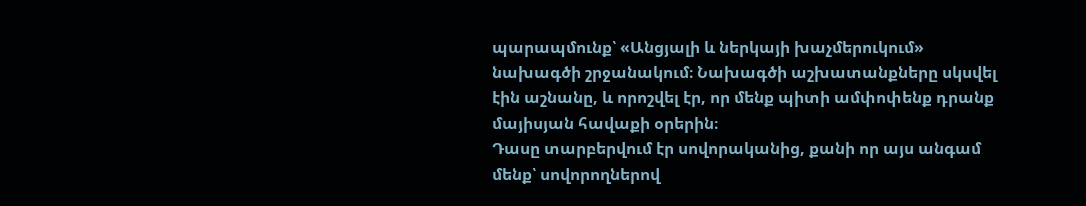պարապմունք՝ «Անցյալի և ներկայի խաչմերուկում» նախագծի շրջանակում։ Նախագծի աշխատանքները սկսվել էին աշնանը, և որոշվել էր, որ մենք պիտի ամփոփենք դրանք մայիսյան հավաքի օրերին։
Դասը տարբերվում էր սովորականից, քանի որ այս անգամ մենք՝ սովորողներով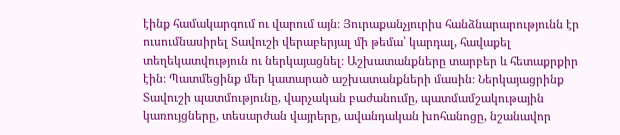էինք համակարգում ու վարում այն։ Յուրաքանչյուրիս հանձնարարությունն էր ուսումնասիրել Տավուշի վերաբերյալ մի թեմա՝ կարդալ, հավաքել տեղեկատվություն ու ներկայացնել։ Աշխատանքները տարբեր և հետաքրքիր էին։ Պատմեցինք մեր կատարած աշխատանքների մասին։ Ներկայացրինք Տավուշի պատմությունը, վարչական բաժանումը, պատմամշակութային կառույցները, տեսարժան վայրերը, ավանդական խոհանոցը, նշանավոր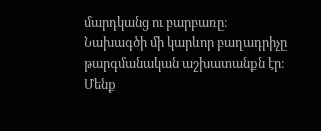մարդկանց ու բարբառը։
Նախագծի մի կարևոր բաղադրիչը թարգմանական աշխատանքն էր։ Մենք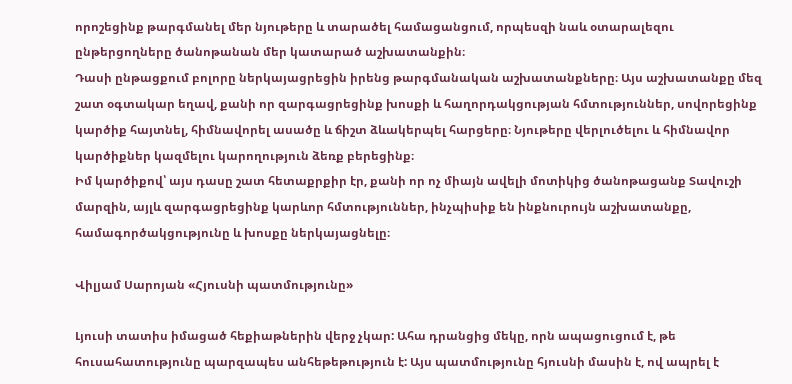որոշեցինք թարգմանել մեր նյութերը և տարածել համացանցում, որպեսզի նաև օտարալեզու ընթերցողները ծանոթանան մեր կատարած աշխատանքին։
Դասի ընթացքում բոլորը ներկայացրեցին իրենց թարգմանական աշխատանքները։ Այս աշխատանքը մեզ շատ օգտակար եղավ, քանի որ զարգացրեցինք խոսքի և հաղորդակցության հմտություններ, սովորեցինք կարծիք հայտնել, հիմնավորել ասածը և ճիշտ ձևակերպել հարցերը։ Նյութերը վերլուծելու և հիմնավոր կարծիքներ կազմելու կարողություն ձեռք բերեցինք։
Իմ կարծիքով՝ այս դասը շատ հետաքրքիր էր, քանի որ ոչ միայն ավելի մոտիկից ծանոթացանք Տավուշի մարզին, այլև զարգացրեցինք կարևոր հմտություններ, ինչպիսիք են ինքնուրույն աշխատանքը, համագործակցությունը և խոսքը ներկայացնելը։

Վիլյամ Սարոյան «Հյուսնի պատմությունը»

Լյուսի տատիս իմացած հեքիաթներին վերջ չկար: Ահա դրանցից մեկը, որն ապացուցում է, թե հուսահատությունը պարզապես անհեթեթություն է: Այս պատմությունը հյուսնի մասին է, ով ապրել է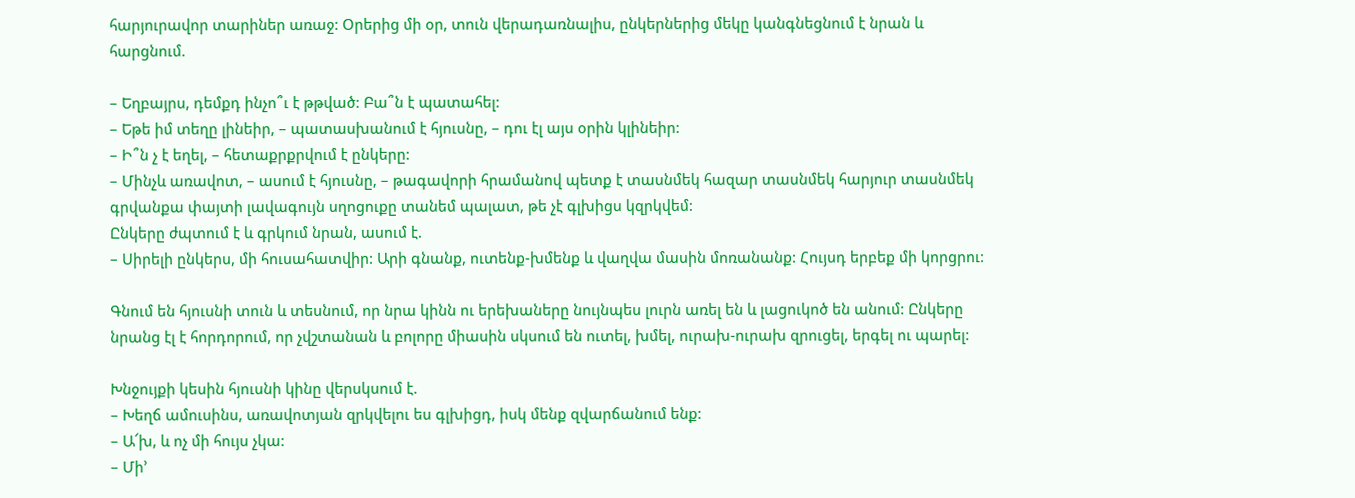հարյուրավոր տարիներ առաջ: Օրերից մի օր, տուն վերադառնալիս, ընկերներից մեկը կանգնեցնում է նրան և հարցնում.

– Եղբայրս, դեմքդ ինչո՞ւ է թթված: Բա՞ն է պատահել:
– Եթե իմ տեղը լինեիր, – պատասխանում է հյուսնը, – դու էլ այս օրին կլինեիր:
– Ի՞ն չ է եղել, – հետաքրքրվում է ընկերը:
– Մինչև առավոտ, – ասում է հյուսնը, – թագավորի հրամանով պետք է տասնմեկ հազար տասնմեկ հարյուր տասնմեկ գրվանքա փայտի լավագույն սղոցուքը տանեմ պալատ, թե չէ գլխիցս կզրկվեմ:
Ընկերը ժպտում է և գրկում նրան, ասում է.
– Սիրելի ընկերս, մի հուսահատվիր: Արի գնանք, ուտենք-խմենք և վաղվա մասին մոռանանք: Հույսդ երբեք մի կորցրու:

Գնում են հյուսնի տուն և տեսնում, որ նրա կինն ու երեխաները նույնպես լուրն առել են և լացուկոծ են անում: Ընկերը նրանց էլ է հորդորում, որ չվշտանան և բոլորը միասին սկսում են ուտել, խմել, ուրախ-ուրախ զրուցել, երգել ու պարել:

Խնջույքի կեսին հյուսնի կինը վերսկսում է.
– Խեղճ ամուսինս, առավոտյան զրկվելու ես գլխիցդ, իսկ մենք զվարճանում ենք:
– Ա՜խ, և ոչ մի հույս չկա:
– Մի’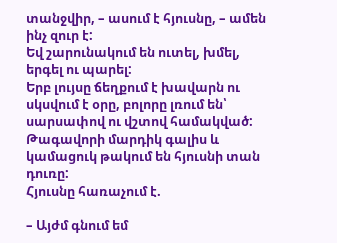տանջվիր, – ասում է հյուսնը, – ամեն ինչ զուր է:
Եվ շարունակում են ուտել, խմել, երգել ու պարել:
Երբ լույսը ճեղքում է խավարն ու սկսվում է օրը, բոլորը լռում են՝ սարսափով ու վշտով համակված: Թագավորի մարդիկ գալիս և կամացուկ թակում են հյուսնի տան դուռը:
Հյուսնը հառաչում է.

– Այժմ գնում եմ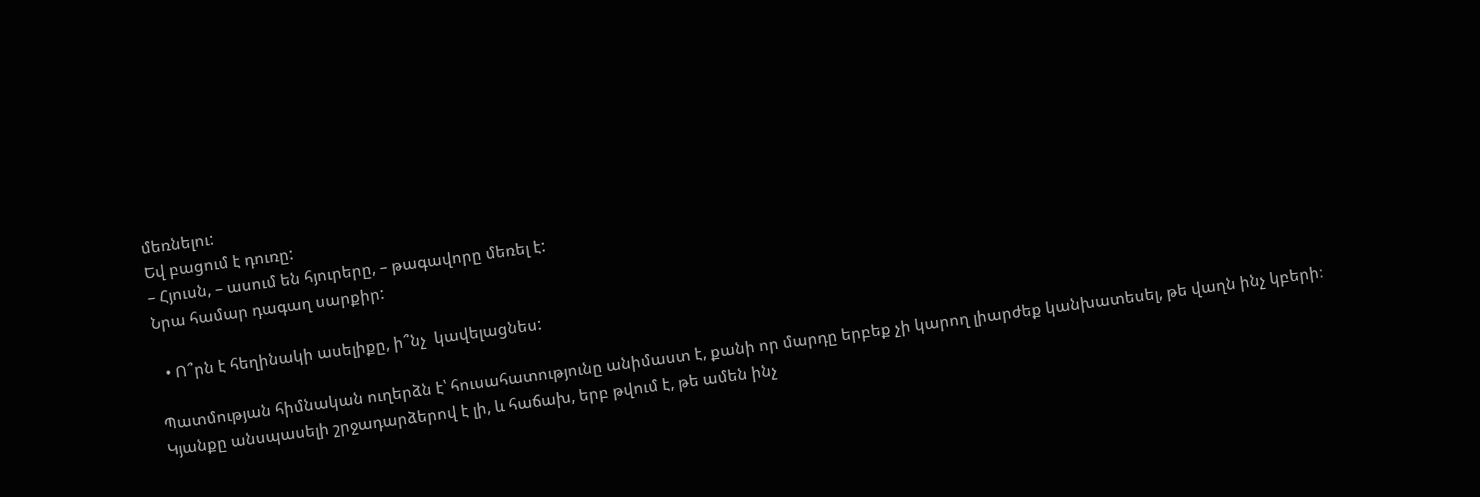մեռնելու:
Եվ բացում է դուռը:
– Հյուսն, – ասում են հյուրերը, – թագավորը մեռել է:
Նրա համար դագաղ սարքիր:

  • Ո՞րն է հեղինակի ասելիքը, ի՞նչ  կավելացնես:

Պատմության հիմնական ուղերձն է՝ հուսահատությունը անիմաստ է, քանի որ մարդը երբեք չի կարող լիարժեք կանխատեսել, թե վաղն ինչ կբերի։ Կյանքը անսպասելի շրջադարձերով է լի, և հաճախ, երբ թվում է, թե ամեն ինչ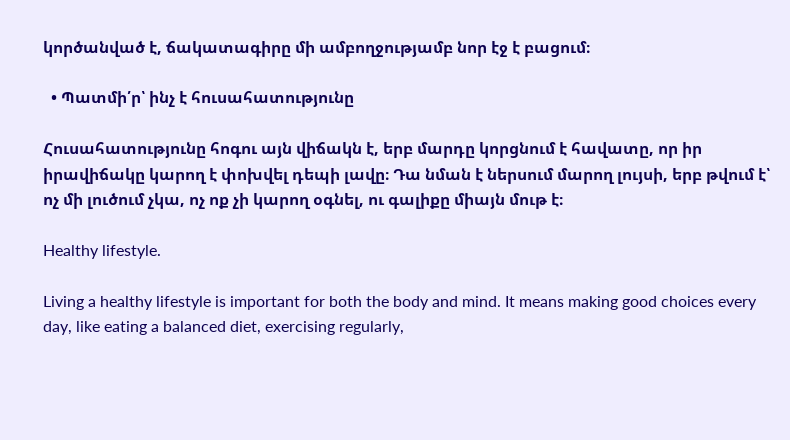կործանված է, ճակատագիրը մի ամբողջությամբ նոր էջ է բացում։

  • Պատմի՛ր՝ ինչ է հուսահատությունը

Հուսահատությունը հոգու այն վիճակն է, երբ մարդը կորցնում է հավատը, որ իր իրավիճակը կարող է փոխվել դեպի լավը։ Դա նման է ներսում մարող լույսի, երբ թվում է՝ ոչ մի լուծում չկա, ոչ ոք չի կարող օգնել, ու գալիքը միայն մութ է։

Healthy lifestyle.

Living a healthy lifestyle is important for both the body and mind. It means making good choices every day, like eating a balanced diet, exercising regularly,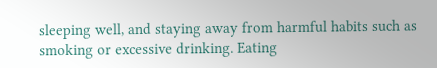sleeping well, and staying away from harmful habits such as smoking or excessive drinking. Eating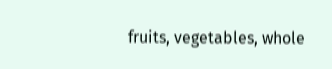fruits, vegetables, whole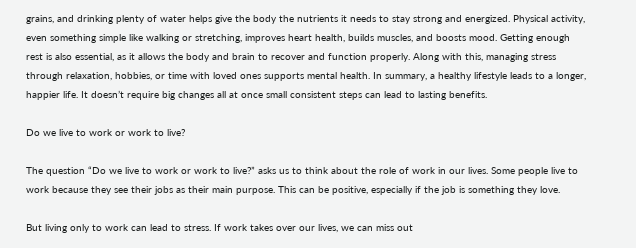grains, and drinking plenty of water helps give the body the nutrients it needs to stay strong and energized. Physical activity, even something simple like walking or stretching, improves heart health, builds muscles, and boosts mood. Getting enough rest is also essential, as it allows the body and brain to recover and function properly. Along with this, managing stress through relaxation, hobbies, or time with loved ones supports mental health. In summary, a healthy lifestyle leads to a longer, happier life. It doesn’t require big changes all at once small consistent steps can lead to lasting benefits.

Do we live to work or work to live?

The question “Do we live to work or work to live?” asks us to think about the role of work in our lives. Some people live to work because they see their jobs as their main purpose. This can be positive, especially if the job is something they love.

But living only to work can lead to stress. If work takes over our lives, we can miss out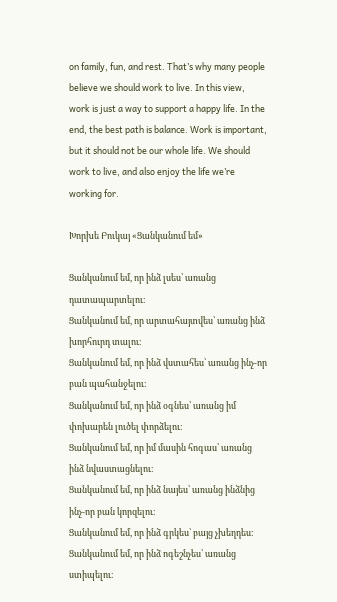on family, fun, and rest. That’s why many people believe we should work to live. In this view, work is just a way to support a happy life. In the end, the best path is balance. Work is important, but it should not be our whole life. We should work to live, and also enjoy the life we’re working for.

Խորխե Բուկայ «Ցանկանում եմ»

Ցանկանում եմ, որ ինձ լսես՝ առանց դատապարտելու։
Ցանկանում եմ, որ արտահայտվես՝ առանց ինձ խորհուրդ տալու։
Ցանկանում եմ, որ ինձ վստահես՝ առանց ինչ-որ բան պահանջելու։
Ցանկանում եմ, որ ինձ օգնես՝ առանց իմ փոխարեն լուծել փորձելու։
Ցանկանում եմ, որ իմ մասին հոգաս՝ առանց ինձ նվաստացնելու։
Ցանկանում եմ, որ ինձ նայես՝ առանց ինձնից ինչ-որ բան կորզելու։
Ցանկանում եմ, որ ինձ գրկես՝ բայց չխեղդես։
Ցանկանում եմ, որ ինձ ոգեշնչես՝ առանց ստիպելու։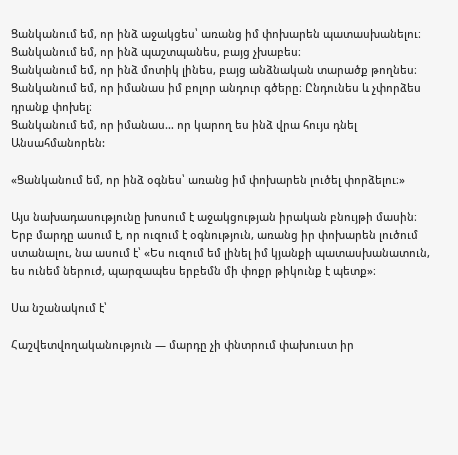Ցանկանում եմ, որ ինձ աջակցես՝ առանց իմ փոխարեն պատասխանելու։
Ցանկանում եմ, որ ինձ պաշտպանես, բայց չխաբես։
Ցանկանում եմ, որ ինձ մոտիկ լինես, բայց անձնական տարածք թողնես։
Ցանկանում եմ, որ իմանաս իմ բոլոր անդուր գծերը։ Ընդունես և չփորձես դրանք փոխել։
Ցանկանում եմ, որ իմանաս… որ կարող ես ինձ վրա հույս դնել Անսահմանորեն:

«Ցանկանում եմ, որ ինձ օգնես՝ առանց իմ փոխարեն լուծել փորձելու։»

Այս նախադասությունը խոսում է աջակցության իրական բնույթի մասին։ Երբ մարդը ասում է, որ ուզում է օգնություն, առանց իր փոխարեն լուծում ստանալու, նա ասում է՝ «Ես ուզում եմ լինել իմ կյանքի պատասխանատուն, ես ունեմ ներուժ, պարզապես երբեմն մի փոքր թիկունք է պետք»։

Սա նշանակում է՝

Հաշվետվողականություն — մարդը չի փնտրում փախուստ իր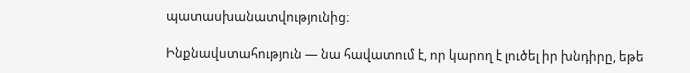պատասխանատվությունից։

Ինքնավստահություն — նա հավատում է, որ կարող է լուծել իր խնդիրը, եթե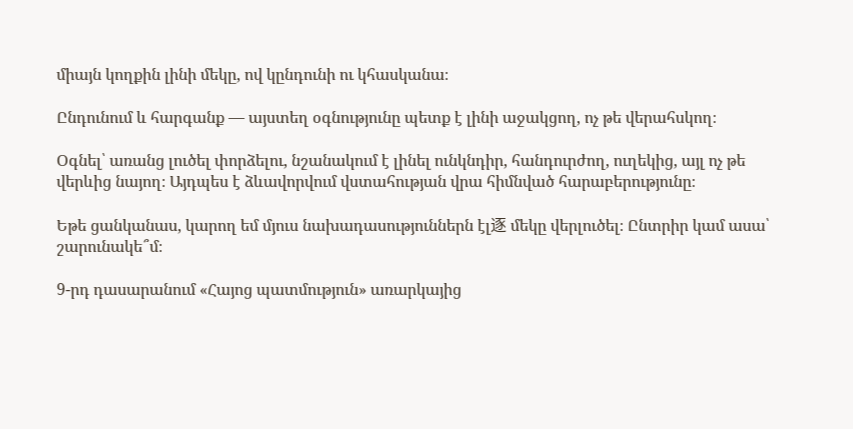միայն կողքին լինի մեկը, ով կընդունի ու կհասկանա։

Ընդունում և հարգանք — այստեղ օգնությունը պետք է լինի աջակցող, ոչ թե վերահսկող։

Օգնել՝ առանց լուծել փորձելու, նշանակում է լինել ունկնդիր, հանդուրժող, ուղեկից, այլ ոչ թե վերևից նայող։ Այդպես է ձևավորվում վստահության վրա հիմնված հարաբերությունը։

Եթե ցանկանաս, կարող եմ մյուս նախադասություններն էլ逐 մեկը վերլուծել։ Ընտրիր կամ ասա՝ շարունակե՞մ։

9-րդ դասարանում «Հայոց պատմություն» առարկայից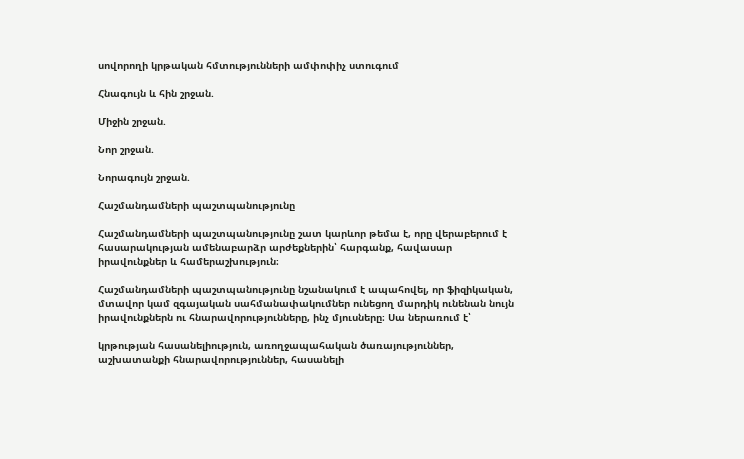սովորողի կրթական հմտությունների ամփոփիչ ստուգում

Հնագույն և հին շրջան.

Միջին շրջան.

Նոր շրջան.

Նորագույն շրջան.

Հաշմանդամների պաշտպանությունը

Հաշմանդամների պաշտպանությունը շատ կարևոր թեմա է, որը վերաբերում է հասարակության ամենաբարձր արժեքներին՝ հարգանք, հավասար իրավունքներ և համերաշխություն։

Հաշմանդամների պաշտպանությունը նշանակում է ապահովել, որ ֆիզիկական, մտավոր կամ զգայական սահմանափակումներ ունեցող մարդիկ ունենան նույն իրավունքներն ու հնարավորությունները, ինչ մյուսները։ Սա ներառում է՝

կրթության հասանելիություն, առողջապահական ծառայություններ, աշխատանքի հնարավորություններ, հասանելի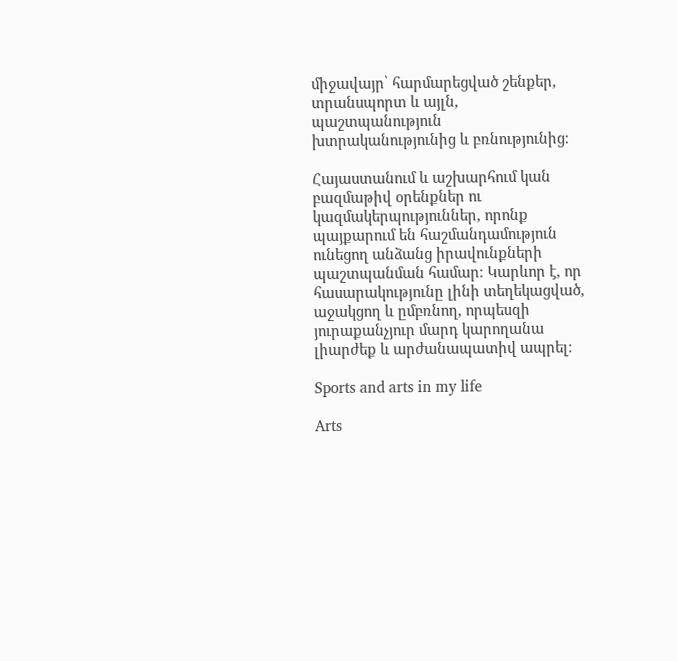միջավայր՝ հարմարեցված շենքեր, տրանսպորտ և այլն, պաշտպանություն խտրականությունից և բռնությունից։

Հայաստանում և աշխարհում կան բազմաթիվ օրենքներ ու կազմակերպություններ, որոնք պայքարում են հաշմանդամություն ունեցող անձանց իրավունքների պաշտպանման համար։ Կարևոր է, որ հասարակությունը լինի տեղեկացված, աջակցող և ըմբռնող, որպեսզի յուրաքանչյուր մարդ կարողանա լիարժեք և արժանապատիվ ապրել։

Sports and arts in my life

Arts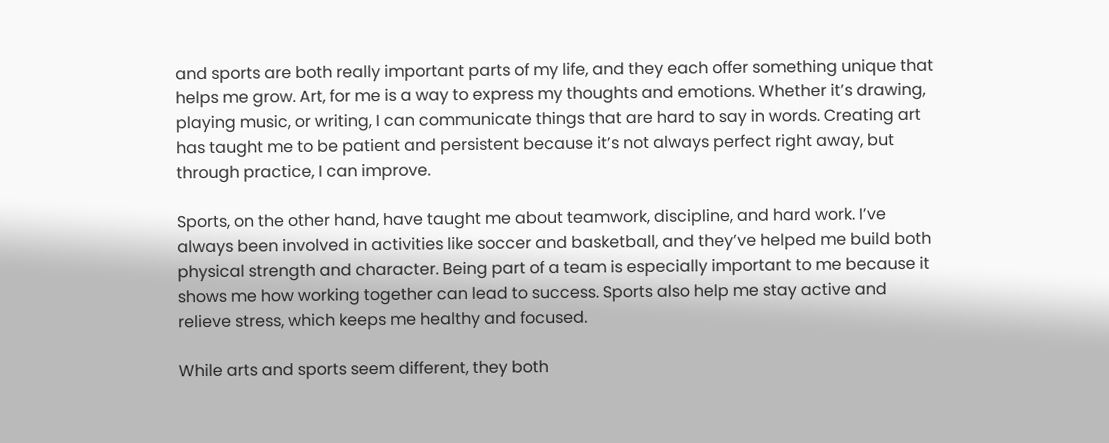and sports are both really important parts of my life, and they each offer something unique that helps me grow. Art, for me is a way to express my thoughts and emotions. Whether it’s drawing, playing music, or writing, I can communicate things that are hard to say in words. Creating art has taught me to be patient and persistent because it’s not always perfect right away, but through practice, I can improve.

Sports, on the other hand, have taught me about teamwork, discipline, and hard work. I’ve always been involved in activities like soccer and basketball, and they’ve helped me build both physical strength and character. Being part of a team is especially important to me because it shows me how working together can lead to success. Sports also help me stay active and relieve stress, which keeps me healthy and focused.

While arts and sports seem different, they both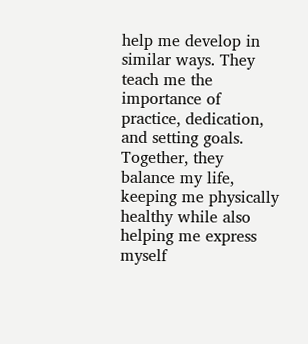help me develop in similar ways. They teach me the importance of practice, dedication, and setting goals. Together, they balance my life, keeping me physically healthy while also helping me express myself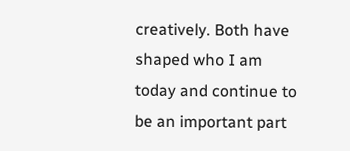creatively. Both have shaped who I am today and continue to be an important part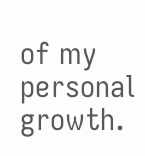of my personal growth.